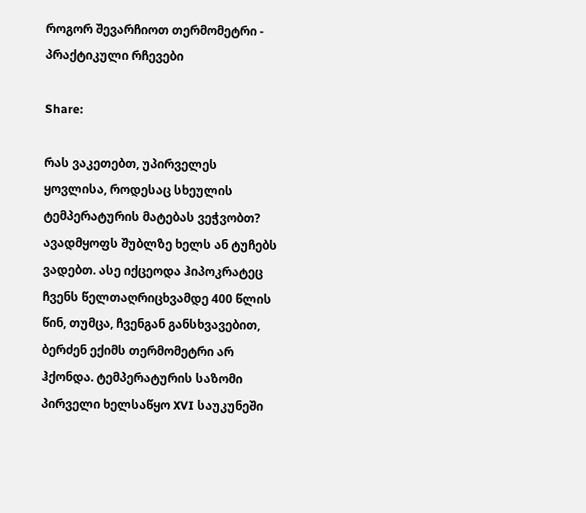როგორ შევარჩიოთ თერმომეტრი - პრაქტიკული რჩევები

Share:

რას ვაკეთებთ, უპირველეს ყოვლისა, როდესაც სხეულის ტემპერატურის მატებას ვეჭვობთ? ავადმყოფს შუბლზე ხელს ან ტუჩებს ვადებთ. ასე იქცეოდა ჰიპოკრატეც ჩვენს წელთაღრიცხვამდე 400 წლის წინ, თუმცა, ჩვენგან განსხვავებით, ბერძენ ექიმს თერმომეტრი არ ჰქონდა. ტემპერატურის საზომი პირველი ხელსაწყო XVI საუკუნეში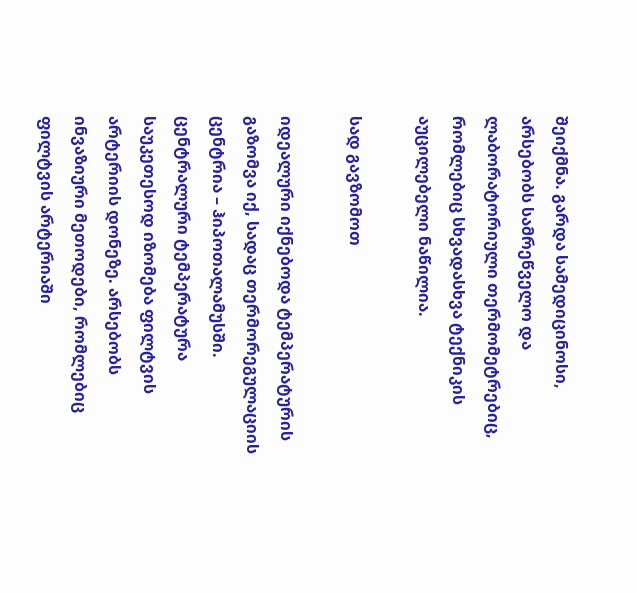შეიქმნა. გარდა სამედიცინოსი, არსებობს სამრეწველო და ლაბორატორიული თერმომეტრებიც, რომლებიც სხვადასხვა ტექნიკის აუცილებელი ნაწილია.

სად გავზომოთ

იდეალური იქნებოდა ტემპერატურის გაზომვა იქ, სადაც თერმორეგულაციის ცენტრია – ჰიპოთალამუსში. ცენტრალური ტემპერატურა საუკეთესოდ იზომება ფილტვის არტერიის დონეზე. არსებობს ინვაზიური მეთოდები, რომლებიც ფილტვის არტერიაში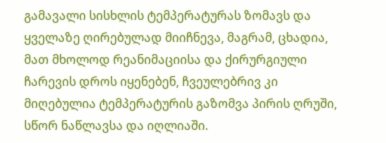გამავალი სისხლის ტემპერატურას ზომავს და ყველაზე ღირებულად მიიჩნევა, მაგრამ, ცხადია, მათ მხოლოდ რეანიმაციისა და ქირურგიული ჩარევის დროს იყენებენ, ჩვეულებრივ კი მიღებულია ტემპერატურის გაზომვა პირის ღრუში, სწორ ნაწლავსა და იღლიაში.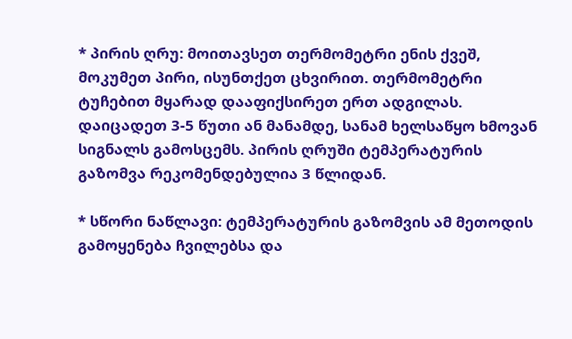* პირის ღრუ: მოითავსეთ თერმომეტრი ენის ქვეშ, მოკუმეთ პირი, ისუნთქეთ ცხვირით. თერმომეტრი ტუჩებით მყარად დააფიქსირეთ ერთ ადგილას. დაიცადეთ 3-5 წუთი ან მანამდე, სანამ ხელსაწყო ხმოვან სიგნალს გამოსცემს. პირის ღრუში ტემპერატურის გაზომვა რეკომენდებულია 3 წლიდან.

* სწორი ნაწლავი: ტემპერატურის გაზომვის ამ მეთოდის გამოყენება ჩვილებსა და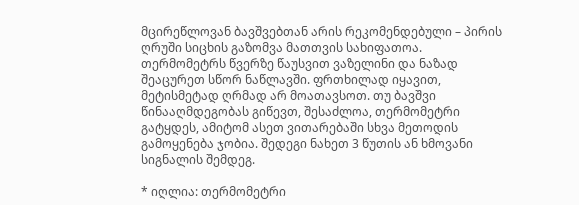მცირეწლოვან ბავშვებთან არის რეკომენდებული – პირის ღრუში სიცხის გაზომვა მათთვის სახიფათოა. თერმომეტრს წვერზე წაუსვით ვაზელინი და ნაზად შეაცურეთ სწორ ნაწლავში. ფრთხილად იყავით, მეტისმეტად ღრმად არ მოათავსოთ. თუ ბავშვი წინააღმდეგობას გიწევთ, შესაძლოა, თერმომეტრი გატყდეს, ამიტომ ასეთ ვითარებაში სხვა მეთოდის გამოყენება ჯობია. შედეგი ნახეთ 3 წუთის ან ხმოვანი სიგნალის შემდეგ.

* იღლია: თერმომეტრი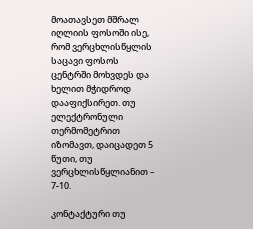მოათავსეთ მშრალ იღლიის ფოსოში ისე, რომ ვერცხლისწყლის საცავი ფოსოს ცენტრში მოხვდეს და ხელით მჭიდროდ დააფიქსირეთ. თუ ელექტრონული თერმომეტრით იზომავთ, დაიცადეთ 5 წუთი, თუ ვერცხლისწყლიანით – 7-10.

კონტაქტური თუ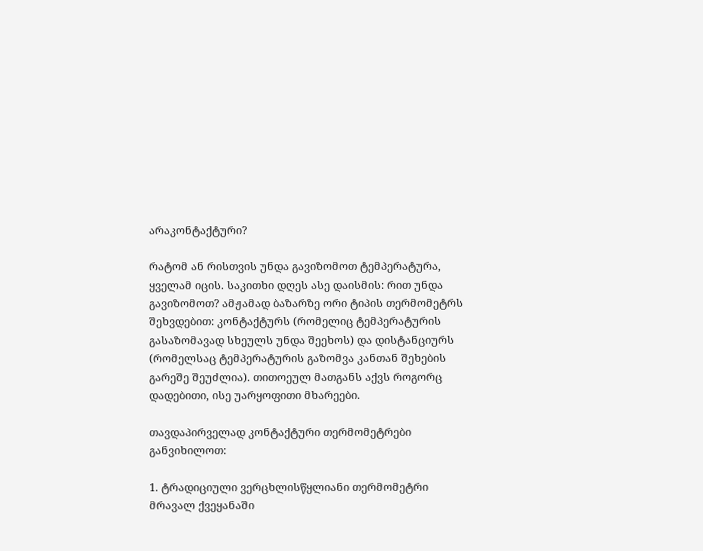არაკონტაქტური?

რატომ ან რისთვის უნდა გავიზომოთ ტემპერატურა, ყველამ იცის. საკითხი დღეს ასე დაისმის: რით უნდა გავიზომოთ? ამჟამად ბაზარზე ორი ტიპის თერმომეტრს შეხვდებით: კონტაქტურს (რომელიც ტემპერატურის გასაზომავად სხეულს უნდა შეეხოს) და დისტანციურს (რომელსაც ტემპერატურის გაზომვა კანთან შეხების გარეშე შეუძლია). თითოეულ მათგანს აქვს როგორც დადებითი, ისე უარყოფითი მხარეები.

თავდაპირველად კონტაქტური თერმომეტრები განვიხილოთ:

1. ტრადიციული ვერცხლისწყლიანი თერმომეტრი მრავალ ქვეყანაში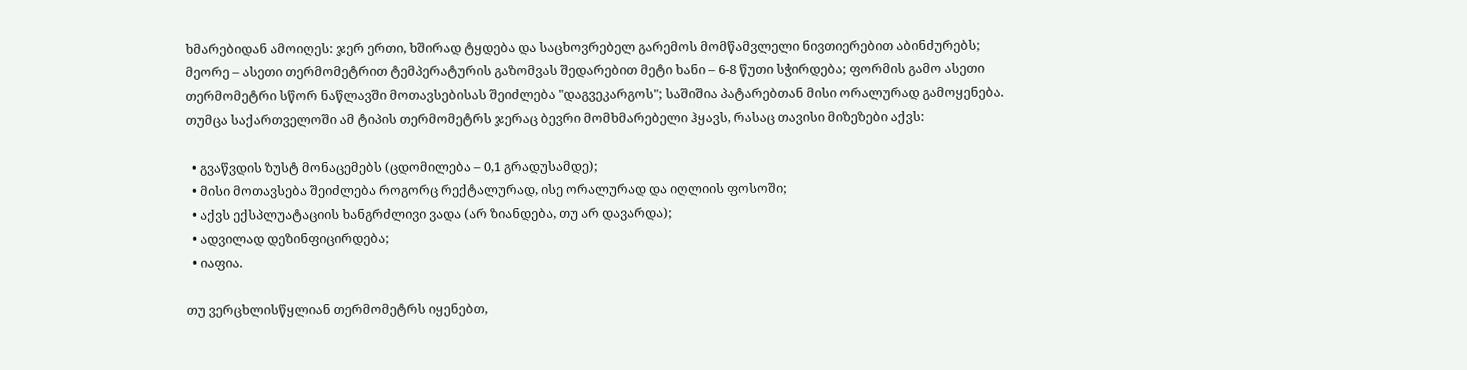ხმარებიდან ამოიღეს: ჯერ ერთი, ხშირად ტყდება და საცხოვრებელ გარემოს მომწამვლელი ნივთიერებით აბინძურებს; მეორე – ასეთი თერმომეტრით ტემპერატურის გაზომვას შედარებით მეტი ხანი – 6-8 წუთი სჭირდება; ფორმის გამო ასეთი თერმომეტრი სწორ ნაწლავში მოთავსებისას შეიძლება "დაგვეკარგოს"; საშიშია პატარებთან მისი ორალურად გამოყენება. თუმცა საქართველოში ამ ტიპის თერმომეტრს ჯერაც ბევრი მომხმარებელი ჰყავს, რასაც თავისი მიზეზები აქვს:

  • გვაწვდის ზუსტ მონაცემებს (ცდომილება – 0,1 გრადუსამდე);
  • მისი მოთავსება შეიძლება როგორც რექტალურად, ისე ორალურად და იღლიის ფოსოში;
  • აქვს ექსპლუატაციის ხანგრძლივი ვადა (არ ზიანდება, თუ არ დავარდა);
  • ადვილად დეზინფიცირდება;
  • იაფია.

თუ ვერცხლისწყლიან თერმომეტრს იყენებთ,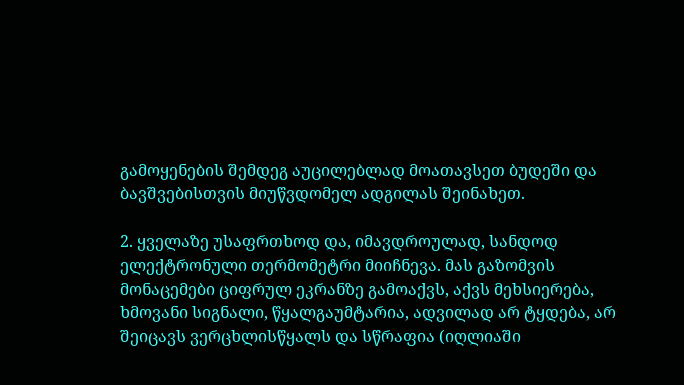გამოყენების შემდეგ აუცილებლად მოათავსეთ ბუდეში და ბავშვებისთვის მიუწვდომელ ადგილას შეინახეთ.

2. ყველაზე უსაფრთხოდ და, იმავდროულად, სანდოდ ელექტრონული თერმომეტრი მიიჩნევა. მას გაზომვის მონაცემები ციფრულ ეკრანზე გამოაქვს, აქვს მეხსიერება, ხმოვანი სიგნალი, წყალგაუმტარია, ადვილად არ ტყდება, არ შეიცავს ვერცხლისწყალს და სწრაფია (იღლიაში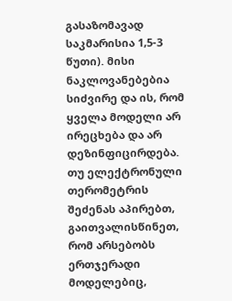გასაზომავად საკმარისია 1,5-3 წუთი). მისი ნაკლოვანებებია სიძვირე და ის, რომ ყველა მოდელი არ ირეცხება და არ დეზინფიცირდება. თუ ელექტრონული თერომეტრის შეძენას აპირებთ, გაითვალისწინეთ, რომ არსებობს ერთჯერადი მოდელებიც,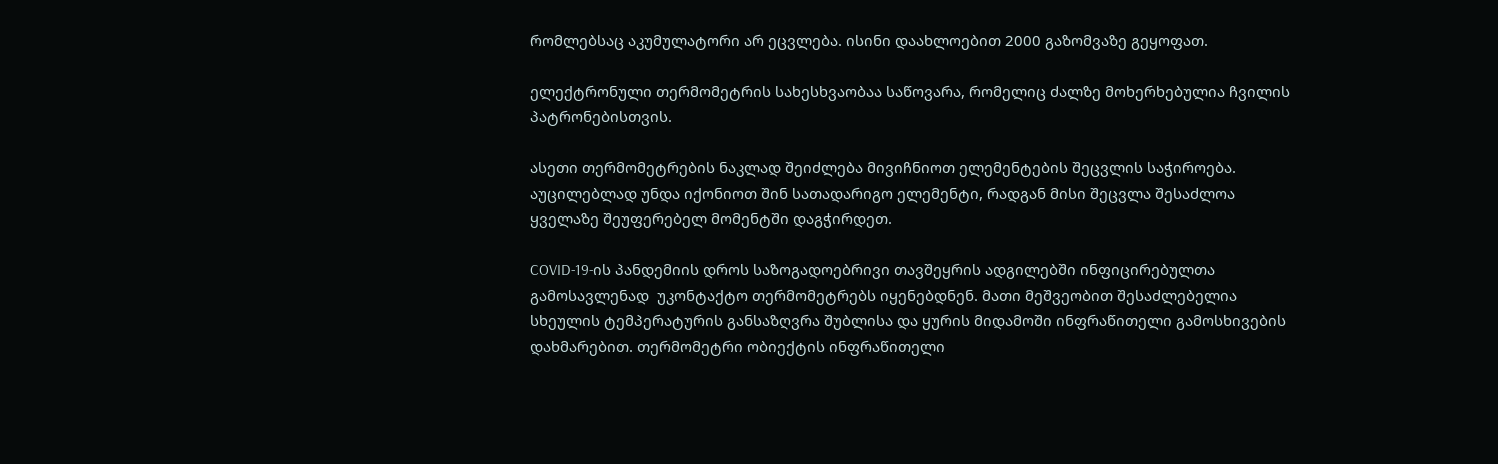რომლებსაც აკუმულატორი არ ეცვლება. ისინი დაახლოებით 2000 გაზომვაზე გეყოფათ.

ელექტრონული თერმომეტრის სახესხვაობაა საწოვარა, რომელიც ძალზე მოხერხებულია ჩვილის პატრონებისთვის.

ასეთი თერმომეტრების ნაკლად შეიძლება მივიჩნიოთ ელემენტების შეცვლის საჭიროება. აუცილებლად უნდა იქონიოთ შინ სათადარიგო ელემენტი, რადგან მისი შეცვლა შესაძლოა ყველაზე შეუფერებელ მომენტში დაგჭირდეთ.

COVID-19-ის პანდემიის დროს საზოგადოებრივი თავშეყრის ადგილებში ინფიცირებულთა გამოსავლენად  უკონტაქტო თერმომეტრებს იყენებდნენ. მათი მეშვეობით შესაძლებელია სხეულის ტემპერატურის განსაზღვრა შუბლისა და ყურის მიდამოში ინფრაწითელი გამოსხივების დახმარებით. თერმომეტრი ობიექტის ინფრაწითელი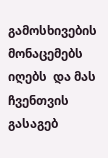გამოსხივების მონაცემებს იღებს  და მას ჩვენთვის გასაგებ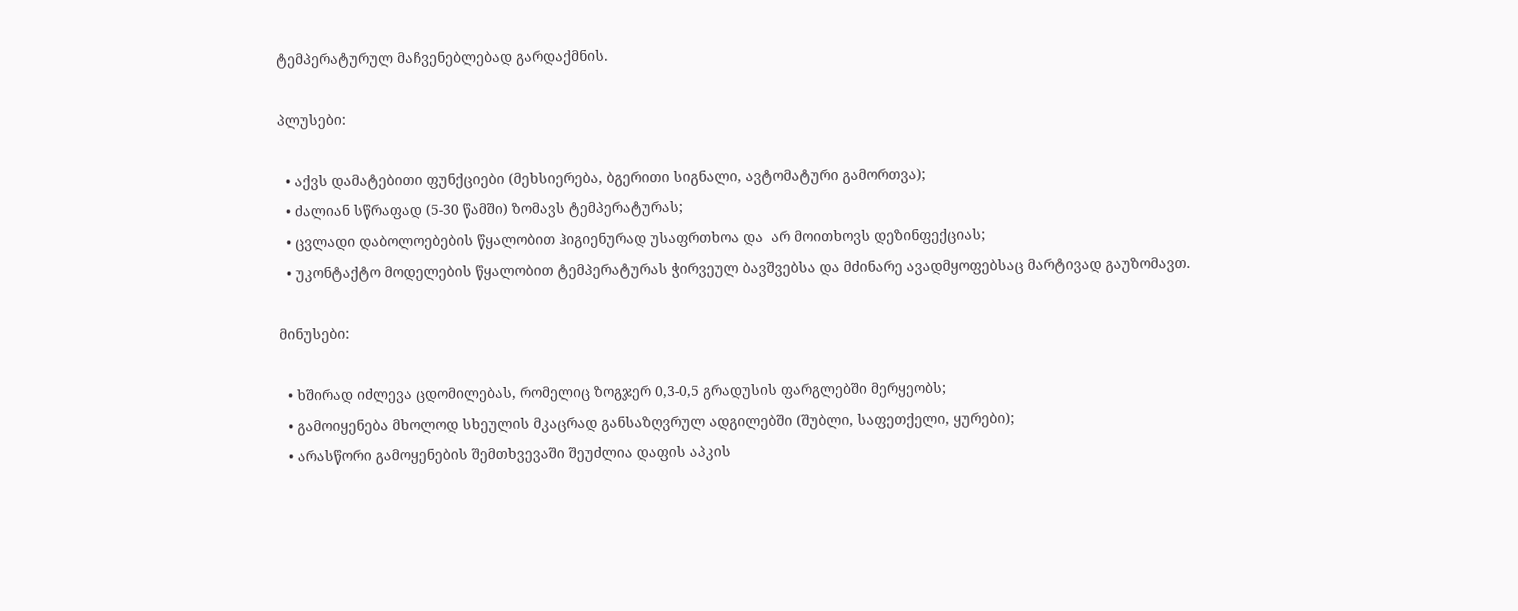ტემპერატურულ მაჩვენებლებად გარდაქმნის.

პლუსები:

  • აქვს დამატებითი ფუნქციები (მეხსიერება, ბგერითი სიგნალი, ავტომატური გამორთვა);
  • ძალიან სწრაფად (5-30 წამში) ზომავს ტემპერატურას;
  • ცვლადი დაბოლოებების წყალობით ჰიგიენურად უსაფრთხოა და  არ მოითხოვს დეზინფექციას;
  • უკონტაქტო მოდელების წყალობით ტემპერატურას ჭირვეულ ბავშვებსა და მძინარე ავადმყოფებსაც მარტივად გაუზომავთ.

მინუსები:

  • ხშირად იძლევა ცდომილებას, რომელიც ზოგჯერ 0,3-0,5 გრადუსის ფარგლებში მერყეობს;
  • გამოიყენება მხოლოდ სხეულის მკაცრად განსაზღვრულ ადგილებში (შუბლი, საფეთქელი, ყურები);
  • არასწორი გამოყენების შემთხვევაში შეუძლია დაფის აპკის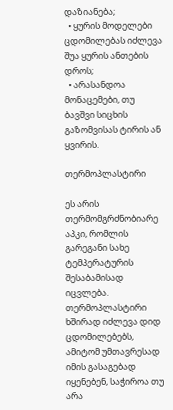დაზიანება;
  • ყურის მოდელები ცდომილებას იძლევა შუა ყურის ანთების დროს;
  • არასანდოა მონაცემები, თუ ბავშვი სიცხის გაზომვისას ტირის ან ყვირის.

თერმოპლასტირი

ეს არის თერმომგრძნობიარე აპკი, რომლის გარეგანი სახე ტემპერატურის შესაბამისად იცვლება. თერმოპლასტირი ხშირად იძლევა დიდ ცდომილებებს, ამიტომ უმთავრესად იმის გასაგებად იყენებენ, საჭიროა თუ არა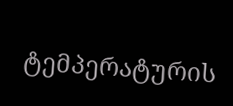ტემპერატურის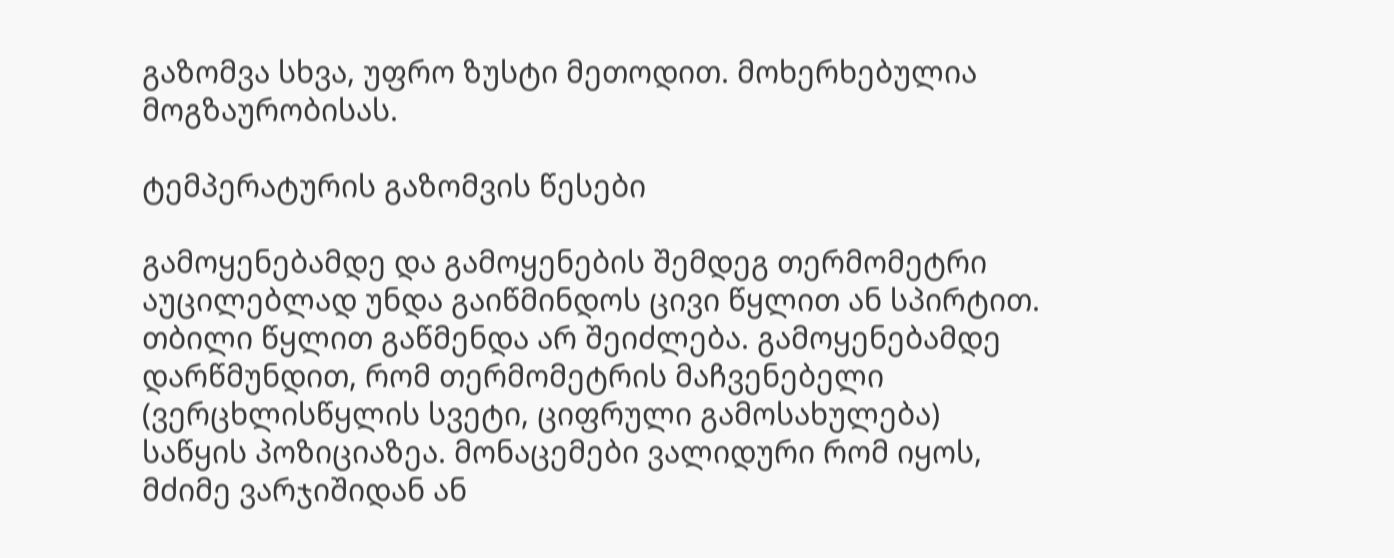გაზომვა სხვა, უფრო ზუსტი მეთოდით. მოხერხებულია მოგზაურობისას.

ტემპერატურის გაზომვის წესები

გამოყენებამდე და გამოყენების შემდეგ თერმომეტრი აუცილებლად უნდა გაიწმინდოს ცივი წყლით ან სპირტით. თბილი წყლით გაწმენდა არ შეიძლება. გამოყენებამდე დარწმუნდით, რომ თერმომეტრის მაჩვენებელი (ვერცხლისწყლის სვეტი, ციფრული გამოსახულება) საწყის პოზიციაზეა. მონაცემები ვალიდური რომ იყოს, მძიმე ვარჯიშიდან ან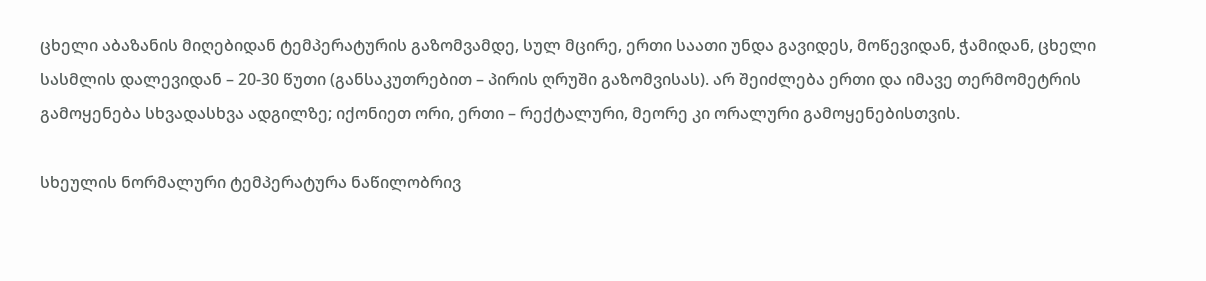ცხელი აბაზანის მიღებიდან ტემპერატურის გაზომვამდე, სულ მცირე, ერთი საათი უნდა გავიდეს, მოწევიდან, ჭამიდან, ცხელი სასმლის დალევიდან – 20-30 წუთი (განსაკუთრებით – პირის ღრუში გაზომვისას). არ შეიძლება ერთი და იმავე თერმომეტრის გამოყენება სხვადასხვა ადგილზე; იქონიეთ ორი, ერთი – რექტალური, მეორე კი ორალური გამოყენებისთვის.

სხეულის ნორმალური ტემპერატურა ნაწილობრივ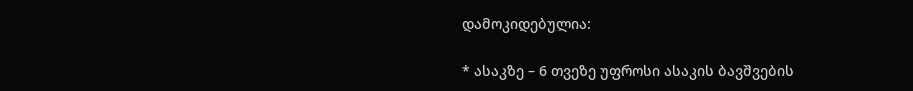დამოკიდებულია:

* ასაკზე – 6 თვეზე უფროსი ასაკის ბავშვების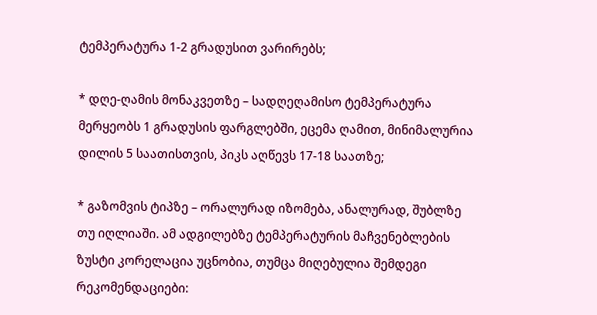ტემპერატურა 1-2 გრადუსით ვარირებს;

* დღე-ღამის მონაკვეთზე – სადღეღამისო ტემპერატურა მერყეობს 1 გრადუსის ფარგლებში, ეცემა ღამით, მინიმალურია დილის 5 საათისთვის, პიკს აღწევს 17-18 საათზე;

* გაზომვის ტიპზე – ორალურად იზომება, ანალურად, შუბლზე თუ იღლიაში. ამ ადგილებზე ტემპერატურის მაჩვენებლების ზუსტი კორელაცია უცნობია, თუმცა მიღებულია შემდეგი რეკომენდაციები: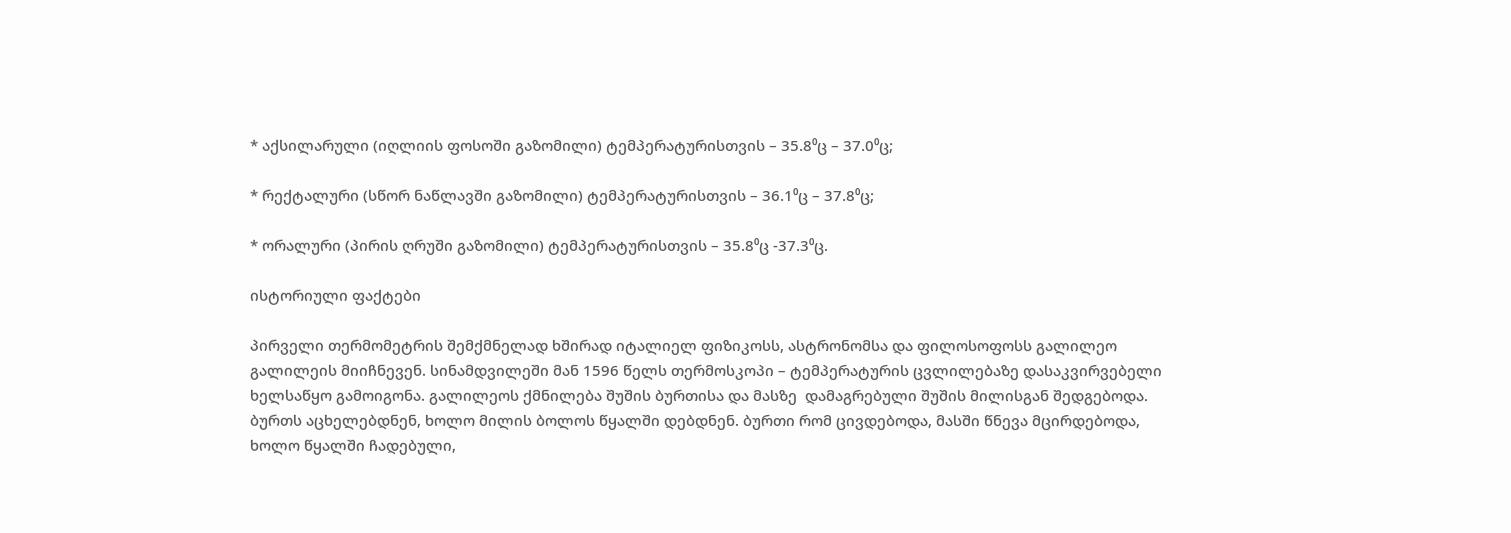* აქსილარული (იღლიის ფოსოში გაზომილი) ტემპერატურისთვის – 35.8⁰ც – 37.0⁰ც;

* რექტალური (სწორ ნაწლავში გაზომილი) ტემპერატურისთვის – 36.1⁰ც – 37.8⁰ც;

* ორალური (პირის ღრუში გაზომილი) ტემპერატურისთვის – 35.8⁰ც -37.3⁰ც.

ისტორიული ფაქტები

პირველი თერმომეტრის შემქმნელად ხშირად იტალიელ ფიზიკოსს, ასტრონომსა და ფილოსოფოსს გალილეო გალილეის მიიჩნევენ. სინამდვილეში მან 1596 წელს თერმოსკოპი – ტემპერატურის ცვლილებაზე დასაკვირვებელი ხელსაწყო გამოიგონა. გალილეოს ქმნილება შუშის ბურთისა და მასზე  დამაგრებული შუშის მილისგან შედგებოდა. ბურთს აცხელებდნენ, ხოლო მილის ბოლოს წყალში დებდნენ. ბურთი რომ ცივდებოდა, მასში წნევა მცირდებოდა, ხოლო წყალში ჩადებული,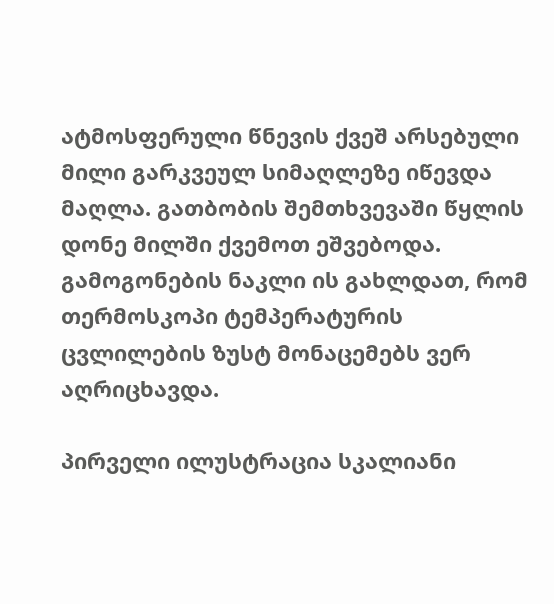ატმოსფერული წნევის ქვეშ არსებული მილი გარკვეულ სიმაღლეზე იწევდა მაღლა. გათბობის შემთხვევაში წყლის დონე მილში ქვემოთ ეშვებოდა. გამოგონების ნაკლი ის გახლდათ, რომ თერმოსკოპი ტემპერატურის ცვლილების ზუსტ მონაცემებს ვერ აღრიცხავდა.

პირველი ილუსტრაცია სკალიანი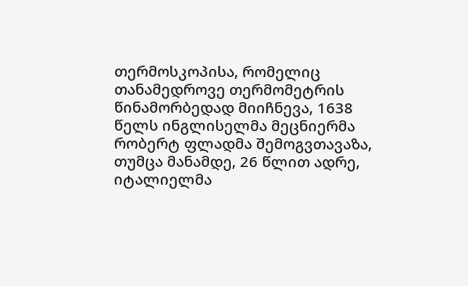თერმოსკოპისა, რომელიც თანამედროვე თერმომეტრის წინამორბედად მიიჩნევა, 1638 წელს ინგლისელმა მეცნიერმა რობერტ ფლადმა შემოგვთავაზა, თუმცა მანამდე, 26 წლით ადრე, იტალიელმა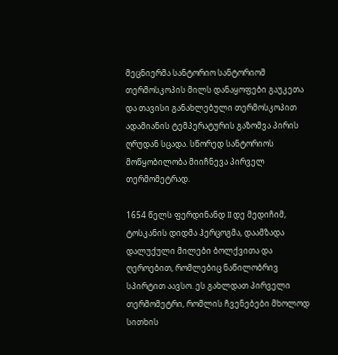მეცნიერმა სანტორიო სანტორიომ თერმოსკოპის მილს დანაყოფები გაუკეთა და თავისი განახლებული თერმოსკოპით ადამიანის ტემპერატურის გაზომვა პირის ღრუდან სცადა. სწორედ სანტორიოს მოწყობილობა მიიჩნევა პირველ თერმომეტრად.

1654 წელს ფერდინანდ II დე მედიჩიმ, ტოსკანის დიდმა ჰერცოგმა, დაამზადა დალუქული მილები ბოლქვითა და ღეროებით, რომლებიც ნაწილობრივ სპირტით აავსო. ეს გახლდათ პირველი თერმომეტრი, რომლის ჩვენებები მხოლოდ სითხის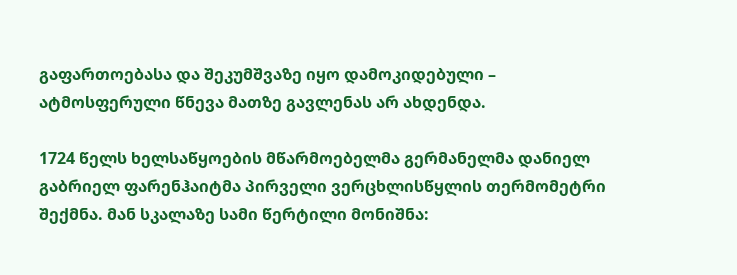გაფართოებასა და შეკუმშვაზე იყო დამოკიდებული –  ატმოსფერული წნევა მათზე გავლენას არ ახდენდა.

1724 წელს ხელსაწყოების მწარმოებელმა გერმანელმა დანიელ გაბრიელ ფარენჰაიტმა პირველი ვერცხლისწყლის თერმომეტრი შექმნა. მან სკალაზე სამი წერტილი მონიშნა: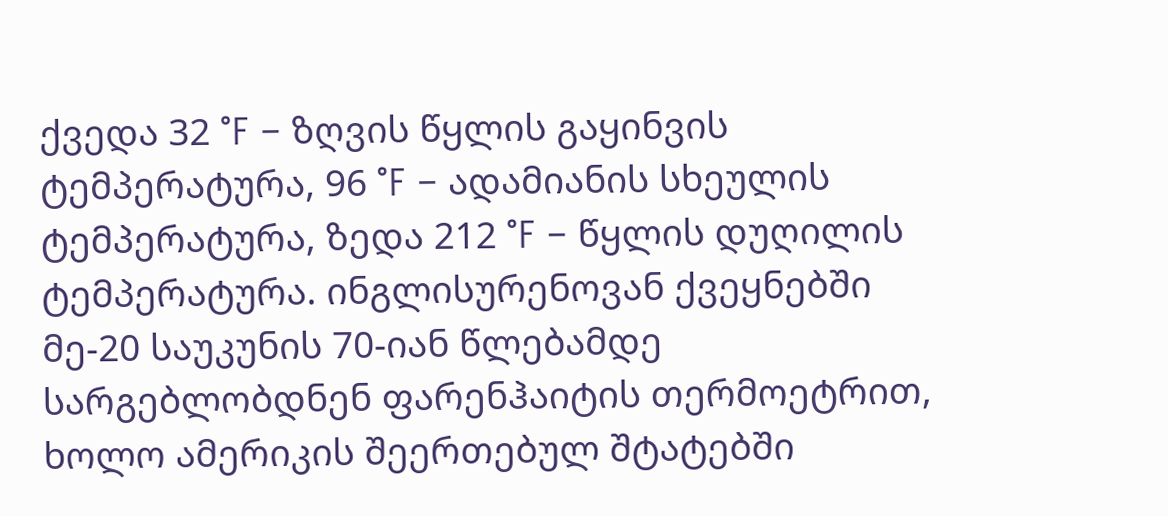ქვედა 32 °F – ზღვის წყლის გაყინვის ტემპერატურა, 96 °F – ადამიანის სხეულის ტემპერატურა, ზედა 212 °F – წყლის დუღილის ტემპერატურა. ინგლისურენოვან ქვეყნებში მე-20 საუკუნის 70-იან წლებამდე სარგებლობდნენ ფარენჰაიტის თერმოეტრით, ხოლო ამერიკის შეერთებულ შტატებში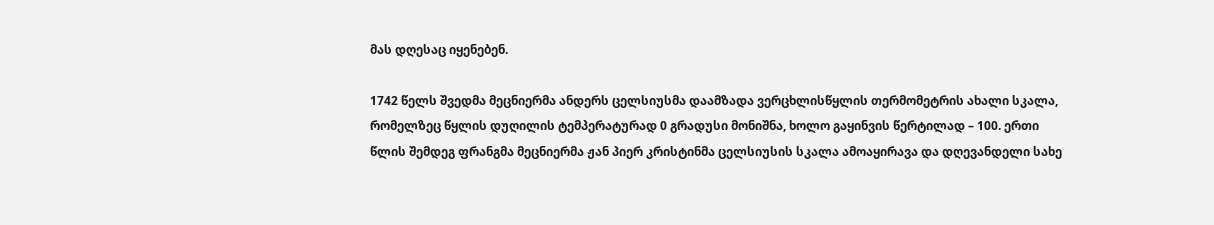მას დღესაც იყენებენ.

1742 წელს შვედმა მეცნიერმა ანდერს ცელსიუსმა დაამზადა ვერცხლისწყლის თერმომეტრის ახალი სკალა, რომელზეც წყლის დუღილის ტემპერატურად 0 გრადუსი მონიშნა, ხოლო გაყინვის წერტილად – 100. ერთი წლის შემდეგ ფრანგმა მეცნიერმა ჟან პიერ კრისტინმა ცელსიუსის სკალა ამოაყირავა და დღევანდელი სახე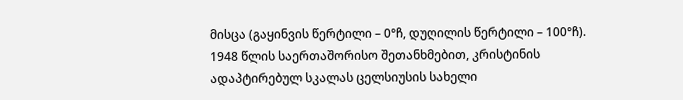მისცა (გაყინვის წერტილი – 0°ჩ, დუღილის წერტილი – 100°ჩ). 1948 წლის საერთაშორისო შეთანხმებით, კრისტინის ადაპტირებულ სკალას ცელსიუსის სახელი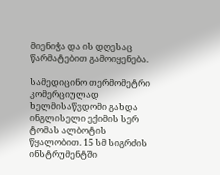მიენიჭა და ის დღესაც წარმატებით გამოიყენება.

სამედიცინო თერმომეტრი კომერციულად ხელმისაწვდომი გახდა ინგლისელი ექიმის სერ ტომას ალბოტის წყალობით. 15 სმ სიგრძის ინსტრუმენტში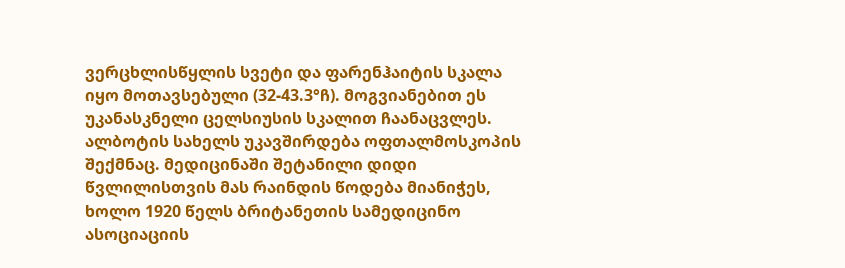ვერცხლისწყლის სვეტი და ფარენჰაიტის სკალა იყო მოთავსებული (32-43.3°ჩ). მოგვიანებით ეს უკანასკნელი ცელსიუსის სკალით ჩაანაცვლეს. ალბოტის სახელს უკავშირდება ოფთალმოსკოპის შექმნაც. მედიცინაში შეტანილი დიდი წვლილისთვის მას რაინდის წოდება მიანიჭეს, ხოლო 1920 წელს ბრიტანეთის სამედიცინო ასოციაციის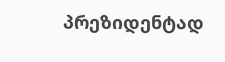პრეზიდენტად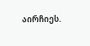აირჩიეს.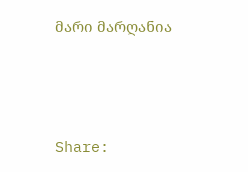მარი მარღანია



Share: